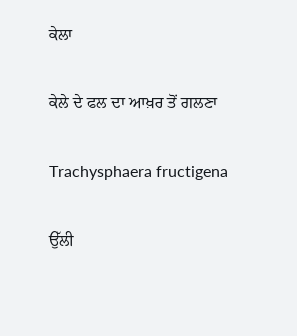ਕੇਲਾ

ਕੇਲੇ ਦੇ ਫਲ ਦਾ ਆਖ਼ਰ ਤੋਂ ਗਲਣਾ

Trachysphaera fructigena

ਉੱਲੀ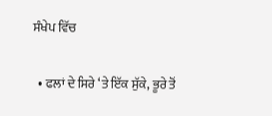ਸੰਖੇਪ ਵਿੱਚ

  • ਫਲਾਂ ਦੇ ਸਿਰੇ ‘ਤੇ ਇੱਕ ਸੁੱਕੇ, ਭੂਰੇ ਤੋਂ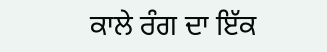ਕਾਲੇ ਰੰਗ ਦਾ ਇੱਕ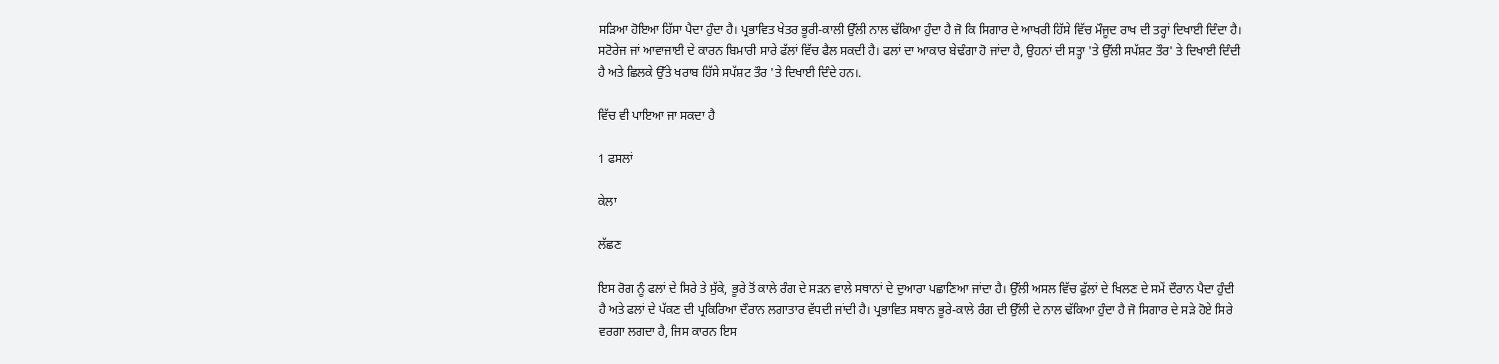ਸੜਿਆ ਹੋਇਆ ਹਿੱਸਾ ਪੈਦਾ ਹੁੰਦਾ ਹੈ। ਪ੍ਰਭਾਵਿਤ ਖੇਤਰ ਭੂਰੀ-ਕਾਲੀ ਉੱਲੀ ਨਾਲ ਢੱਕਿਆ ਹੁੰਦਾ ਹੈ ਜੋ ਕਿ ਸਿਗਾਰ ਦੇ ਆਖਰੀ ਹਿੱਸੇ ਵਿੱਚ ਮੌਜੂਦ ਰਾਖ ਦੀ ਤਰ੍ਹਾਂ ਦਿਖਾਈ ਦਿੰਦਾ ਹੈ। ਸਟੋਰੇਜ ਜਾਂ ਆਵਾਜਾਈ ਦੇ ਕਾਰਨ ਬਿਮਾਰੀ ਸਾਰੇ ਫੱਲਾਂ ਵਿੱਚ ਫੈਲ ਸਕਦੀ ਹੈ। ਫਲਾਂ ਦਾ ਆਕਾਰ ਬੇਢੰਗਾ ਹੋ ਜਾਂਦਾ ਹੈ, ਉਹਨਾਂ ਦੀ ਸਤ੍ਹਾ 'ਤੇ ਉੱਲੀ ਸਪੱਸ਼ਟ ਤੌਰ' ਤੇ ਦਿਖਾਈ ਦਿੰਦੀ ਹੈ ਅਤੇ ਛਿਲਕੇ ਉੱਤੇ ਖਰਾਬ ਹਿੱਸੇ ਸਪੱਸ਼ਟ ਤੌਰ 'ਤੇ ਦਿਖਾਈ ਦਿੰਦੇ ਹਨ।.

ਵਿੱਚ ਵੀ ਪਾਇਆ ਜਾ ਸਕਦਾ ਹੈ

1 ਫਸਲਾਂ

ਕੇਲਾ

ਲੱਛਣ

ਇਸ ਰੋਗ ਨੂੰ ਫਲਾਂ ਦੇ ਸਿਰੇ ਤੇ ਸੁੱਕੇ, ਭੂਰੇ ਤੋਂ ਕਾਲੇ ਰੰਗ ਦੇ ਸੜਨ ਵਾਲੇ ਸਥਾਨਾਂ ਦੇ ਦੁਆਰਾ ਪਛਾਣਿਆ ਜਾਂਦਾ ਹੈ। ਉੱਲੀ ਅਸਲ ਵਿੱਚ ਫੁੱਲਾਂ ਦੇ ਖਿਲਣ ਦੇ ਸਮੇਂ ਦੌਰਾਨ ਪੈਦਾ ਹੁੰਦੀ ਹੈ ਅਤੇ ਫਲਾਂ ਦੇ ਪੱਕਣ ਦੀ ਪ੍ਰਕਿਰਿਆ ਦੌਰਾਨ ਲਗਾਤਾਰ ਵੱਧਦੀ ਜਾਂਦੀ ਹੈ। ਪ੍ਰਭਾਵਿਤ ਸਥਾਨ ਭੂਰੇ-ਕਾਲੇ ਰੰਗ ਦੀ ਉੱਲੀ ਦੇ ਨਾਲ ਢੱਕਿਆ ਹੁੰਦਾ ਹੈ ਜੋ ਸਿਗਾਰ ਦੇ ਸੜੇ ਹੋਏ ਸਿਰੇ ਵਰਗਾ ਲਗਦਾ ਹੈ, ਜਿਸ ਕਾਰਨ ਇਸ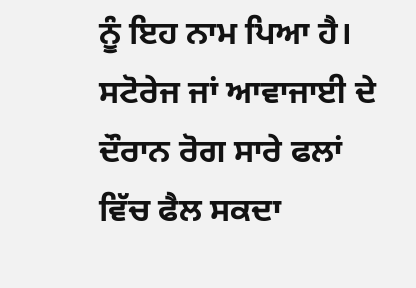ਨੂੰ ਇਹ ਨਾਮ ਪਿਆ ਹੈ। ਸਟੋਰੇਜ ਜਾਂ ਆਵਾਜਾਈ ਦੇ ਦੌਰਾਨ ਰੋਗ ਸਾਰੇ ਫਲਾਂ ਵਿੱਚ ਫੈਲ ਸਕਦਾ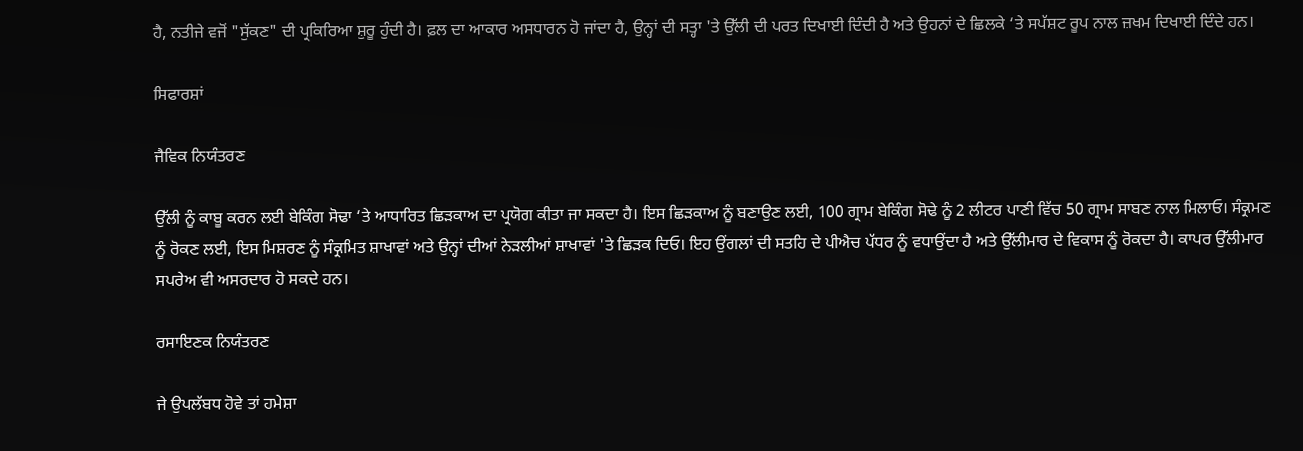ਹੈ, ਨਤੀਜੇ ਵਜੋਂ "ਸੁੱਕਣ" ਦੀ ਪ੍ਰਕਿਰਿਆ ਸ਼ੁਰੂ ਹੁੰਦੀ ਹੈ। ਫ਼ਲ ਦਾ ਆਕਾਰ ਅਸਧਾਰਨ ਹੋ ਜਾਂਦਾ ਹੈ, ਉਨ੍ਹਾਂ ਦੀ ਸਤ੍ਹਾ 'ਤੇ ਉੱਲੀ ਦੀ ਪਰਤ ਦਿਖਾਈ ਦਿੰਦੀ ਹੈ ਅਤੇ ਉਹਨਾਂ ਦੇ ਛਿਲਕੇ ‘ਤੇ ਸਪੱਸ਼ਟ ਰੂਪ ਨਾਲ ਜ਼ਖਮ ਦਿਖਾਈ ਦਿੰਦੇ ਹਨ।

ਸਿਫਾਰਸ਼ਾਂ

ਜੈਵਿਕ ਨਿਯੰਤਰਣ

ਉੱਲੀ ਨੂੰ ਕਾਬੂ ਕਰਨ ਲਈ ਬੇਕਿੰਗ ਸੋਢਾ ‘ਤੇ ਆਧਾਰਿਤ ਛਿੜਕਾਅ ਦਾ ਪ੍ਰਯੋਗ ਕੀਤਾ ਜਾ ਸਕਦਾ ਹੈ। ਇਸ ਛਿੜਕਾਅ ਨੂੰ ਬਣਾਉਣ ਲਈ, 100 ਗ੍ਰਾਮ ਬੇਕਿੰਗ ਸੋਢੇ ਨੂੰ 2 ਲੀਟਰ ਪਾਣੀ ਵਿੱਚ 50 ਗ੍ਰਾਮ ਸਾਬਣ ਨਾਲ ਮਿਲਾਓ। ਸੰਕ੍ਰਮਣ ਨੂੰ ਰੋਕਣ ਲਈ, ਇਸ ਮਿਸ਼ਰਣ ਨੂੰ ਸੰਕ੍ਰਮਿਤ ਸ਼ਾਖਾਵਾਂ ਅਤੇ ਉਨ੍ਹਾਂ ਦੀਆਂ ਨੇੜਲੀਆਂ ਸ਼ਾਖਾਵਾਂ 'ਤੇ ਛਿੜਕ ਦਿਓ। ਇਹ ਉਂਗਲਾਂ ਦੀ ਸਤਹਿ ਦੇ ਪੀਐਚ ਪੱਧਰ ਨੂੰ ਵਧਾਉਂਦਾ ਹੈ ਅਤੇ ਉੱਲੀਮਾਰ ਦੇ ਵਿਕਾਸ ਨੂੰ ਰੋਕਦਾ ਹੈ। ਕਾਪਰ ਉੱਲੀਮਾਰ ਸਪਰੇਅ ਵੀ ਅਸਰਦਾਰ ਹੋ ਸਕਦੇ ਹਨ।

ਰਸਾਇਣਕ ਨਿਯੰਤਰਣ

ਜੇ ਉਪਲੱਬਧ ਹੋਵੇ ਤਾਂ ਹਮੇਸ਼ਾ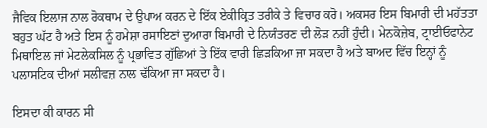ਜੈਵਿਕ ਇਲਾਜ ਨਾਲ ਰੋਕਥਾਮ ਦੇ ਉਪਾਅ ਕਰਨ ਦੇ ਇੱਕ ਏਕੀਕ੍ਰਿਤ ਤਰੀਕੇ ਤੇ ਵਿਚਾਰ ਕਰੋ। ਅਕਸਰ ਇਸ ਬਿਮਾਰੀ ਦੀ ਮਹੱਤਤਾ ਬਹੁਤ ਘੱਟ ਹੈ ਅਤੇ ਇਸ ਨੂੰ ਹਮੇਸ਼ਾ ਰਸਾਇਣਾਂ ਦੁਆਰਾ ਬਿਮਾਰੀ ਦੇ ਨਿਯੰਤਰਣ ਦੀ ਲੋੜ ਨਹੀਂ ਹੁੰਦੀ। ਮੇਨਕੋਜ਼ੇਬ, ਟ੍ਰਾਈਓਫਾਨੇਟ ਮਿਥਾਇਲ ਜਾਂ ਮੇਟਲੇਕਸਿਲ ਨੂੰ ਪ੍ਰਭਾਵਿਤ ਗੁੱਛਿਆਂ ਤੇ ਇੱਕ ਵਾਰੀ ਛਿੜਕਿਆ ਜਾ ਸਕਦਾ ਹੈ ਅਤੇ ਬਾਅਦ ਵਿੱਚ ਇਨ੍ਹਾਂ ਨੂੰ ਪਲਾਸਟਿਕ ਦੀਆਂ ਸਲੀਵਜ਼ ਨਾਲ ਢੱਕਿਆ ਜਾ ਸਕਦਾ ਹੈ।

ਇਸਦਾ ਕੀ ਕਾਰਨ ਸੀ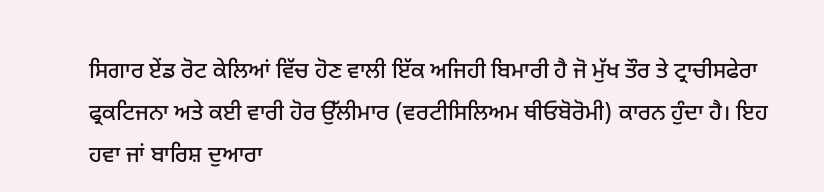ਸਿਗਾਰ ਏਂਡ ਰੋਟ ਕੇਲਿਆਂ ਵਿੱਚ ਹੋਣ ਵਾਲੀ ਇੱਕ ਅਜਿਹੀ ਬਿਮਾਰੀ ਹੈ ਜੋ ਮੁੱਖ ਤੌਰ ਤੇ ਟ੍ਰਾਚੀਸਫੇਰਾ ਫ੍ਰਕਟਿਜਨਾ ਅਤੇ ਕਈ ਵਾਰੀ ਹੋਰ ਉੱਲੀਮਾਰ (ਵਰਟੀਸਿਲਿਅਮ ਥੀਓਬੋਰੋਮੀ) ਕਾਰਨ ਹੁੰਦਾ ਹੈ। ਇਹ ਹਵਾ ਜਾਂ ਬਾਰਿਸ਼ ਦੁਆਰਾ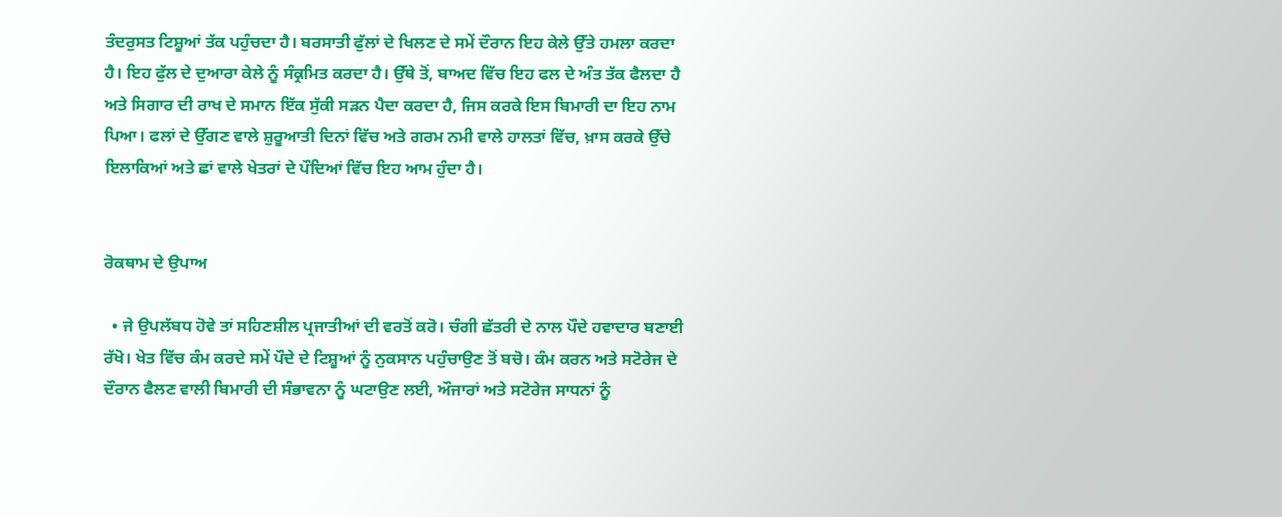ਤੰਦਰੁਸਤ ਟਿਸ਼ੂਆਂ ਤੱਕ ਪਹੁੰਚਦਾ ਹੈ। ਬਰਸਾਤੀ ਫੁੱਲਾਂ ਦੇ ਖਿਲਣ ਦੇ ਸਮੇਂ ਦੌਰਾਨ ਇਹ ਕੇਲੇ ਉੱਤੇ ਹਮਲਾ ਕਰਦਾ ਹੈ। ਇਹ ਫੁੱਲ ਦੇ ਦੁਆਰਾ ਕੇਲੇ ਨੂੰ ਸੰਕ੍ਰਮਿਤ ਕਰਦਾ ਹੈ। ਉੱਥੇ ਤੋਂ, ਬਾਅਦ ਵਿੱਚ ਇਹ ਫਲ ਦੇ ਅੰਤ ਤੱਕ ਫੈਲਦਾ ਹੈ ਅਤੇ ਸਿਗਾਰ ਦੀ ਰਾਖ ਦੇ ਸਮਾਨ ਇੱਕ ਸੁੱਕੀ ਸੜਨ ਪੈਦਾ ਕਰਦਾ ਹੈ, ਜਿਸ ਕਰਕੇ ਇਸ ਬਿਮਾਰੀ ਦਾ ਇਹ ਨਾਮ ਪਿਆ। ਫਲਾਂ ਦੇ ਉੱਗਣ ਵਾਲੇ ਸ਼ੁਰੂਆਤੀ ਦਿਨਾਂ ਵਿੱਚ ਅਤੇ ਗਰਮ ਨਮੀ ਵਾਲੇ ਹਾਲਤਾਂ ਵਿੱਚ, ਖ਼ਾਸ ਕਰਕੇ ਉੱਚੇ ਇਲਾਕਿਆਂ ਅਤੇ ਛਾਂ ਵਾਲੇ ਖੇਤਰਾਂ ਦੇ ਪੌਦਿਆਂ ਵਿੱਚ ਇਹ ਆਮ ਹੁੰਦਾ ਹੈ।


ਰੋਕਥਾਮ ਦੇ ਉਪਾਅ

  • ਜੇ ਉਪਲੱਬਧ ਹੋਵੇ ਤਾਂ ਸਹਿਣਸ਼ੀਲ ਪ੍ਰਜਾਤੀਆਂ ਦੀ ਵਰਤੋਂ ਕਰੋ। ਚੰਗੀ ਛੱਤਰੀ ਦੇ ਨਾਲ ਪੌਦੇ ਹਵਾਦਾਰ ਬਣਾਈ ਰੱਖੋ। ਖੇਤ ਵਿੱਚ ਕੰਮ ਕਰਦੇ ਸਮੇਂ ਪੌਦੇ ਦੇ ਟਿਸ਼ੂਆਂ ਨੂੰ ਨੁਕਸਾਨ ਪਹੁੰਚਾਉਣ ਤੋਂ ਬਚੋ। ਕੰਮ ਕਰਨ ਅਤੇ ਸਟੋਰੇਜ ਦੇ ਦੌਰਾਨ ਫੈਲਣ ਵਾਲੀ ਬਿਮਾਰੀ ਦੀ ਸੰਭਾਵਨਾ ਨੂੰ ਘਟਾਉਣ ਲਈ, ਔਜਾਰਾਂ ਅਤੇ ਸਟੋਰੇਜ ਸਾਧਨਾਂ ਨੂੰ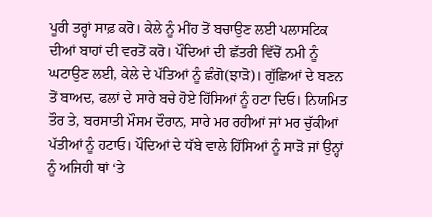ਪੂਰੀ ਤਰ੍ਹਾਂ ਸਾਫ਼ ਕਰੋ। ਕੇਲੇ ਨੂੰ ਮੀਂਹ ਤੋਂ ਬਚਾਉਣ ਲਈ ਪਲਾਸਟਿਕ ਦੀਆਂ ਬਾਹਾਂ ਦੀ ਵਰਤੋਂ ਕਰੋ। ਪੌਦਿਆਂ ਦੀ ਛੱਤਰੀ ਵਿੱਚੋਂ ਨਮੀ ਨੂੰ ਘਟਾਉਣ ਲਈ, ਕੇਲੇ ਦੇ ਪੱਤਿਆਂ ਨੂੰ ਛੰਗੋ(ਝਾੜੋ)। ਗੁੱਛਿਆਂ ਦੇ ਬਣਨ ਤੋਂ ਬਾਅਦ, ਫਲਾਂ ਦੇ ਸਾਰੇ ਬਚੇ ਹੋਏ ਹਿੱਸਿਆਂ ਨੂੰ ਹਟਾ ਦਿਓ। ਨਿਯਮਿਤ ਤੌਰ ਤੇ, ਬਰਸਾਤੀ ਮੌਸਮ ਦੌਰਾਨ, ਸਾਰੇ ਮਰ ਰਹੀਆਂ ਜਾਂ ਮਰ ਚੁੱਕੀਆਂ ਪੱਤੀਆਂ ਨੂੰ ਹਟਾਓ। ਪੌਦਿਆਂ ਦੇ ਧੱਬੇ ਵਾਲੇ ਹਿੱਸਿਆਂ ਨੂੰ ਸਾੜੋ ਜਾਂ ਉਨ੍ਹਾਂ ਨੂੰ ਅਜਿਹੀ ਥਾਂ ‘ਤੇ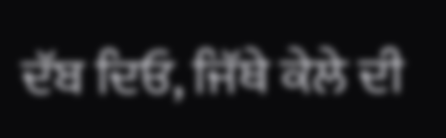ਦੱਬ ਦਿਓ, ਜਿੱਥੇ ਕੇਲੇ ਦੀ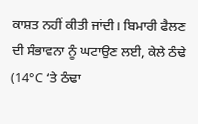ਕਾਸ਼ਤ ਨਹੀਂ ਕੀਤੀ ਜਾਂਦੀ। ਬਿਮਾਰੀ ਫੈਲਣ ਦੀ ਸੰਭਾਵਨਾ ਨੂੰ ਘਟਾਉਣ ਲਈ, ਕੇਲੇ ਠੰਢੇ (14°C ‘ਤੇ ਠੰਢਾ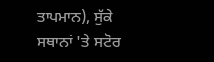ਤਾਪਮਾਨ), ਸੁੱਕੇ ਸਥਾਨਾਂ 'ਤੇ ਸਟੋਰ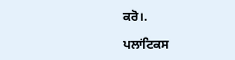ਕਰੋ।.

ਪਲਾਂਟਿਕਸ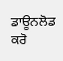ਡਾਊਨਲੋਡ ਕਰੋ